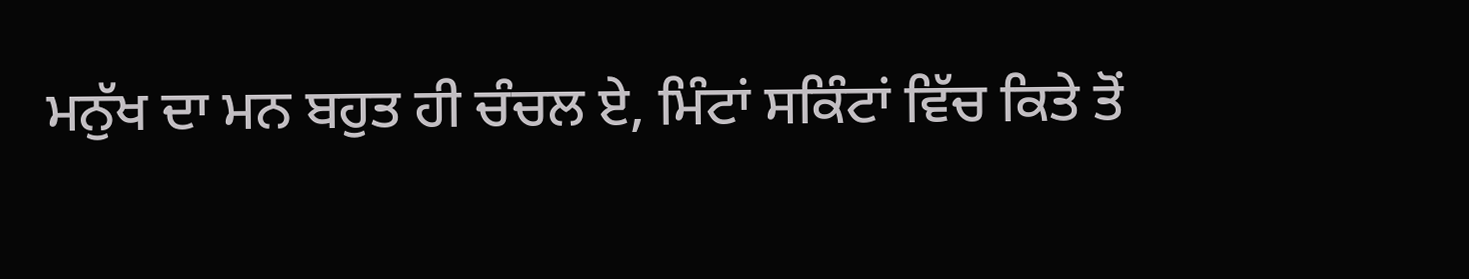ਮਨੁੱਖ ਦਾ ਮਨ ਬਹੁਤ ਹੀ ਚੰਚਲ ਏ, ਮਿੰਟਾਂ ਸਕਿੰਟਾਂ ਵਿੱਚ ਕਿਤੇ ਤੋਂ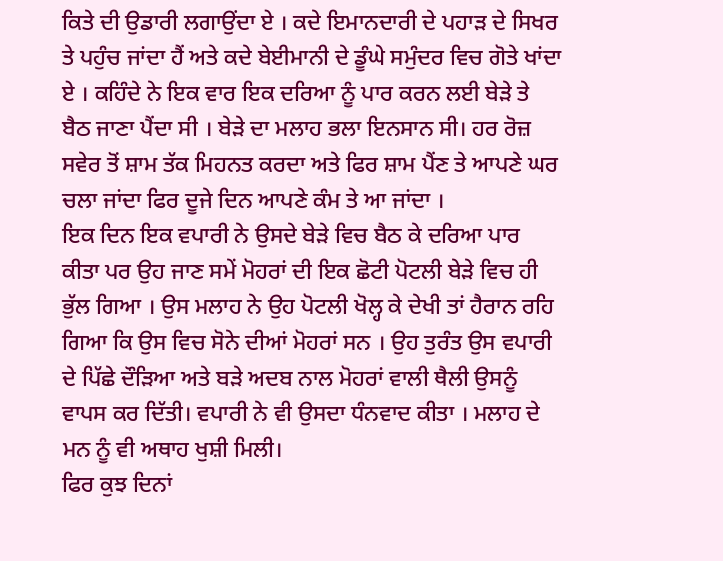ਕਿਤੇ ਦੀ ਉਡਾਰੀ ਲਗਾਉਂਦਾ ਏ । ਕਦੇ ਇਮਾਨਦਾਰੀ ਦੇ ਪਹਾੜ ਦੇ ਸਿਖਰ ਤੇ ਪਹੁੰਚ ਜਾਂਦਾ ਹੈਂ ਅਤੇ ਕਦੇ ਬੇਈਮਾਨੀ ਦੇ ਡੂੰਘੇ ਸਮੁੰਦਰ ਵਿਚ ਗੋਤੇ ਖਾਂਦਾ ਏ । ਕਹਿੰਦੇ ਨੇ ਇਕ ਵਾਰ ਇਕ ਦਰਿਆ ਨੂੰ ਪਾਰ ਕਰਨ ਲਈ ਬੇੜੇ ਤੇ ਬੈਠ ਜਾਣਾ ਪੈਂਦਾ ਸੀ । ਬੇੜੇ ਦਾ ਮਲਾਹ ਭਲਾ ਇਨਸਾਨ ਸੀ। ਹਰ ਰੋਜ਼ ਸਵੇਰ ਤੋਂ ਸ਼ਾਮ ਤੱਕ ਮਿਹਨਤ ਕਰਦਾ ਅਤੇ ਫਿਰ ਸ਼ਾਮ ਪੈਂਣ ਤੇ ਆਪਣੇ ਘਰ ਚਲਾ ਜਾਂਦਾ ਫਿਰ ਦੂਜੇ ਦਿਨ ਆਪਣੇ ਕੰਮ ਤੇ ਆ ਜਾਂਦਾ ।
ਇਕ ਦਿਨ ਇਕ ਵਪਾਰੀ ਨੇ ਉਸਦੇ ਬੇੜੇ ਵਿਚ ਬੈਠ ਕੇ ਦਰਿਆ ਪਾਰ ਕੀਤਾ ਪਰ ਉਹ ਜਾਣ ਸਮੇਂ ਮੋਹਰਾਂ ਦੀ ਇਕ ਛੋਟੀ ਪੋਟਲੀ ਬੇੜੇ ਵਿਚ ਹੀ ਭੁੱਲ ਗਿਆ । ਉਸ ਮਲਾਹ ਨੇ ਉਹ ਪੋਟਲੀ ਖੋਲ੍ਹ ਕੇ ਦੇਖੀ ਤਾਂ ਹੈਰਾਨ ਰਹਿ ਗਿਆ ਕਿ ਉਸ ਵਿਚ ਸੋਨੇ ਦੀਆਂ ਮੋਹਰਾਂ ਸਨ । ਉਹ ਤੁਰੰਤ ਉਸ ਵਪਾਰੀ ਦੇ ਪਿੱਛੇ ਦੌੜਿਆ ਅਤੇ ਬੜੇ ਅਦਬ ਨਾਲ ਮੋਹਰਾਂ ਵਾਲੀ ਥੈਲੀ ਉਸਨੂੰ ਵਾਪਸ ਕਰ ਦਿੱਤੀ। ਵਪਾਰੀ ਨੇ ਵੀ ਉਸਦਾ ਧੰਨਵਾਦ ਕੀਤਾ । ਮਲਾਹ ਦੇ ਮਨ ਨੂੰ ਵੀ ਅਥਾਹ ਖੁਸ਼ੀ ਮਿਲੀ।
ਫਿਰ ਕੁਝ ਦਿਨਾਂ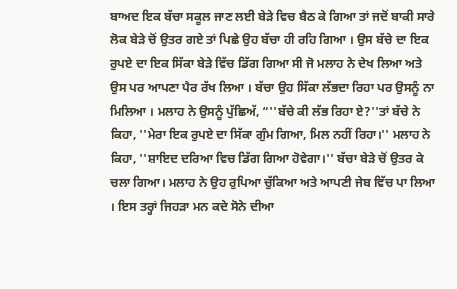ਬਾਅਦ ਇਕ ਬੱਚਾ ਸਕੂਲ ਜਾਣ ਲਈ ਬੇੜੇ ਵਿਚ ਬੈਠ ਕੇ ਗਿਆ ਤਾਂ ਜਦੋਂ ਬਾਕੀ ਸਾਰੇ ਲੋਕ ਬੇੜੇ ਚੋਂ ਉਤਰ ਗਏ ਤਾਂ ਪਿਛੇ ਉਹ ਬੱਚਾ ਹੀ ਰਹਿ ਗਿਆ । ਉਸ ਬੱਚੇ ਦਾ ਇਕ ਰੁਪਏ ਦਾ ਇਕ ਸਿੱਕਾ ਬੇੜੇ ਵਿੱਚ ਡਿੱਗ ਗਿਆ ਸੀ ਜੋ ਮਲਾਹ ਨੇ ਦੇਖ ਲਿਆ ਅਤੇ ਉਸ ਪਰ ਆਪਣਾ ਪੈਰ ਰੱਖ ਲਿਆ । ਬੱਚਾ ਉਹ ਸਿੱਕਾ ਲੱਭਦਾ ਰਿਹਾ ਪਰ ਉਸਨੂੰ ਨਾ ਮਿਲਿਆ । ਮਲਾਹ ਨੇ ਉਸਨੂੰ ਪੁੱਛਿਅੱ, “''ਬੱਚੇ ਕੀ ਲੱਭ ਰਿਹਾ ਏ?''ਤਾਂ ਬੱਚੇ ਨੇ ਕਿਹਾ, ''ਮੇਰਾ ਇਕ ਰੁਪਏ ਦਾ ਸਿੱਕਾ ਗੁੰਮ ਗਿਆ, ਮਿਲ ਨਹੀਂ ਰਿਹਾ।'' ਮਲਾਹ ਨੇ ਕਿਹਾ, ''ਸ਼ਾਇਦ ਦਰਿਆ ਵਿਚ ਡਿੱਗ ਗਿਆ ਹੋਵੇਗਾ।'' ਬੱਚਾ ਬੇੜੇ ਚੋਂ ਉਤਰ ਕੇ ਚਲਾ ਗਿਆ। ਮਲਾਹ ਨੇ ਉਹ ਰੁਪਿਆ ਚੁੱਕਿਆ ਅਤੇ ਆਪਣੀ ਜੇਬ ਵਿੱਚ ਪਾ ਲਿਆ । ਇਸ ਤਰ੍ਹਾਂ ਜਿਹੜਾ ਮਨ ਕਦੇ ਸੋਨੇ ਦੀਆ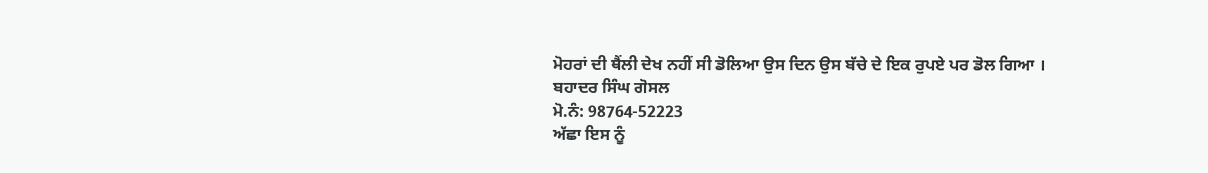ਮੋਹਰਾਂ ਦੀ ਥੈਂਲੀ ਦੇਖ ਨਹੀਂ ਸੀ ਡੋਲਿਆ ਉਸ ਦਿਨ ਉਸ ਬੱਚੇ ਦੇ ਇਕ ਰੁਪਏ ਪਰ ਡੋਲ ਗਿਆ ।
ਬਹਾਦਰ ਸਿੰਘ ਗੋਸਲ
ਮੋ.ਨੰ: 98764-52223
ਅੱਛਾ ਇਸ ਨੂੰ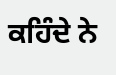ਕਹਿੰਦੇ ਨੇ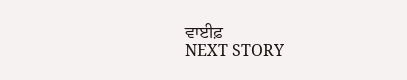ਵਾਈਫ਼
NEXT STORY